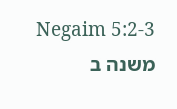Negaim 5:2-3
משנה ב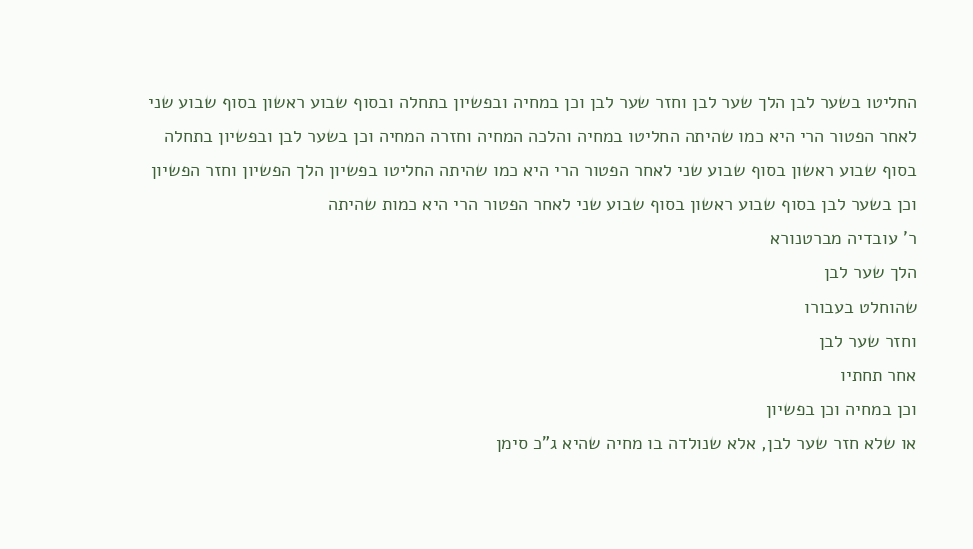החליטו בשער לבן הלך שער לבן וחזר שער לבן וכן במחיה ובפשיון בתחלה ובסוף שבוע ראשון בסוף שבוע שני לאחר הפטור הרי היא כמו שהיתה החליטו במחיה והלכה המחיה וחזרה המחיה וכן בשער לבן ובפשיון בתחלה בסוף שבוע ראשון בסוף שבוע שני לאחר הפטור הרי היא כמו שהיתה החליטו בפשיון הלך הפשיון וחזר הפשיון וכן בשער לבן בסוף שבוע ראשון בסוף שבוע שני לאחר הפטור הרי היא כמות שהיתה
ר' עובדיה מברטנורא
הלך שער לבן
שהוחלט בעבורו
וחזר שער לבן
אחר תחתיו
וכן במחיה וכן בפשיון
או שלא חזר שער לבן, אלא שנולדה בו מחיה שהיא ג"כ סימן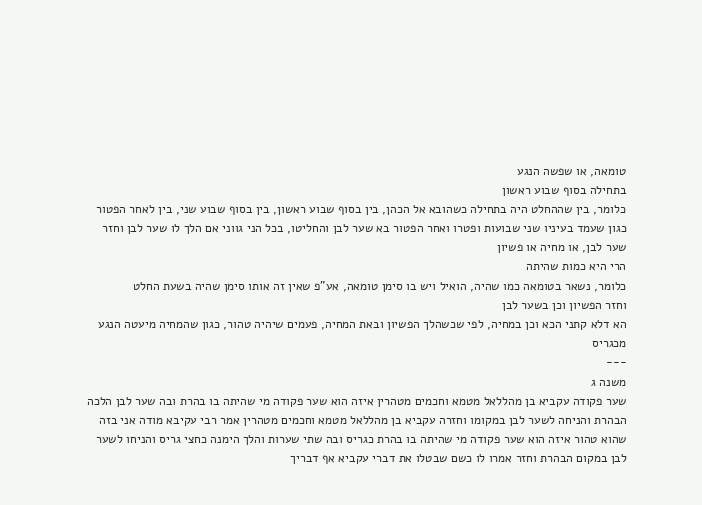טומאה, או שפשה הנגע
בתחילה בסוף שבוע ראשון
כלומר, בין שההחלט היה בתחילה כשהובא אל הכהן, בין בסוף שבוע ראשון, בין בסוף שבוע שני, בין לאחר הפטור כגון שעמד בעיניו שני שבועות ופטרו ואחר הפטור בא שער לבן והחליטו, בכל הני גווני אם הלך לו שער לבן וחזר שער לבן, או מחיה או פשיון
הרי היא כמות שהיתה
כלומר, נשאר בטומאה כמו שהיה, הואיל ויש בו סימן טומאה, אע"פ שאין זה אותו סימן שהיה בשעת החלט
וחזר הפשיון וכן בשער לבן
הא דלא קתני הכא וכן במחיה, לפי שכשהלך הפשיון ובאת המחיה, פעמים שיהיה טהור, כגון שהמחיה מיעטה הנגע מכגריס
---
משנה ג
שער פקודה עקביא בן מהללאל מטמא וחכמים מטהרין איזה הוא שער פקודה מי שהיתה בו בהרת ובה שער לבן הלכה הבהרת והניחה לשער לבן במקומו וחזרה עקביא בן מהללאל מטמא וחכמים מטהרין אמר רבי עקיבא מודה אני בזה שהוא טהור איזה הוא שער פקודה מי שהיתה בו בהרת כגריס ובה שתי שערות והלך הימנה כחצי גריס והניחו לשער לבן במקום הבהרת וחזר אמרו לו כשם שבטלו את דברי עקביא אף דבריך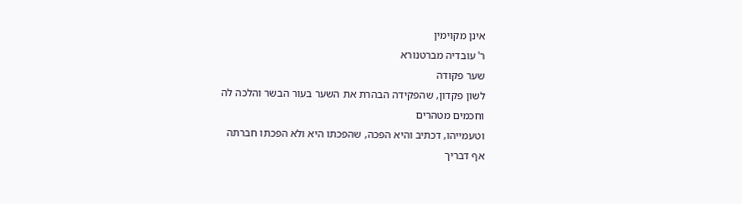אינן מקוימין
ר' עובדיה מברטנורא
שער פקודה
לשון פקדון, שהפקידה הבהרת את השער בעור הבשר והלכה לה
וחכמים מטהרים
וטעמייהו, דכתיב והיא הפכה, שהפכתו היא ולא הפכתו חברתה
אף דבריך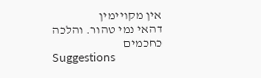אין מקויימין
דהאי נמי טהור. והלכה כחכמים
Suggestions